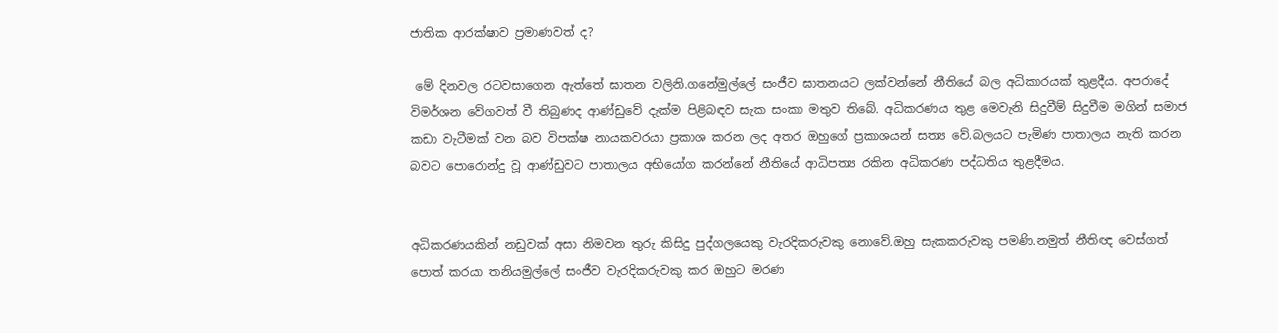ජාතික ආරක්ෂාව ප්‍රමාණවත් ද?

 මේ දිනවල රටවසාගෙන ඇත්තේ ඝාතන වලිනි.ගනේමුල්ලේ සංජීව ඝාතනයට ලක්වන්නේ නීතියේ බල අධිකාරයක් තුළදීය. අපරාදේ විමර්ශන වේගවත් වී තිබුණද ආණ්ඩුවේ දැක්ම පිළිබඳව සැක සංකා මතුව තිබේ. අධිකරණය තුළ මෙවැනි සිදුවීම් සිදුවීම මගින් සමාජ කඩා වැටීමක් වන බව විපක්ෂ නායකවරයා ප්‍රකාශ කරන ලද අතර ඔහුගේ ප්‍රකාශයන් සත්‍ය වේ.බලයට පැමිණ පාතාලය නැති කරන බවට පොරොන්දු වූ ආණ්ඩුවට පාතාලය අභියෝග කරන්නේ නීතියේ ආධිපත්‍ය රකින අධිකරණ පද්ධතිය තුළදීමය.


අධිකරණයකින් නඩුවක් අසා නිමවන තුරු කිසිදු පුද්ගලයෙකු වැරදිකරුවකු නොවේ.ඔහු සැකකරුවකු පමණි.නමුත් නීතිඥ වෙස්ගත් පොත් කරයා තනියමුල්ලේ සංජීව වැරදිකරුවකු කර ඔහුට මරණ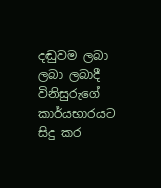දඬුවම ලබා ලබා ලබාදී විනිසුරුගේ කාර්යභාරයට සිදු කර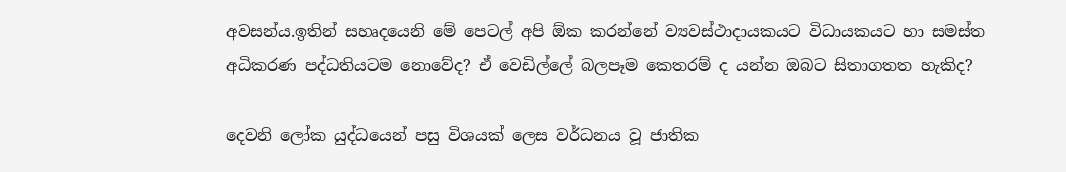අවසන්ය.ඉතින් සහෘදයෙනි මේ පෙටල් අපි ඕක කරන්නේ ව්‍යවස්ථාදායකයට විධායකයට හා සමස්ත අධිකරණ පද්ධතියටම නොවේද? ඒ වෙඩිල්ලේ බලපෑම කෙතරම් ද යන්න ඔබට සිතාගතත හැකිද?

දෙවනි ලෝක යුද්ධයෙන් පසු විශයක් ලෙස වර්ධනය වූ ජාතික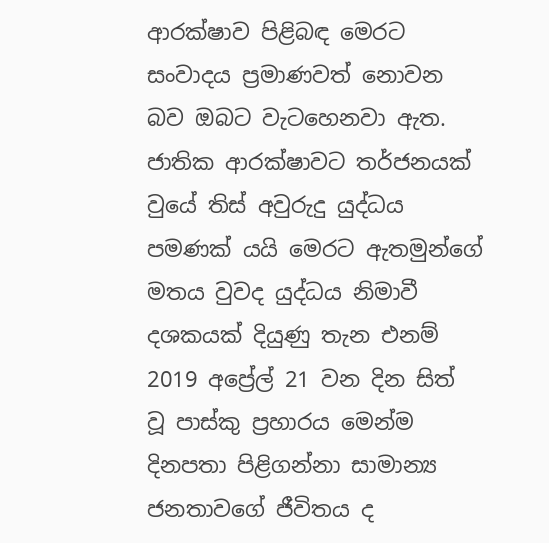ආරක්ෂාව පිළිබඳ මෙරට සංවාදය ප්‍රමාණවත් නොවන බව ඔබට වැටහෙනවා ඇත. ජාතික ආරක්ෂාවට තර්ජනයක් වුයේ තිස් අවුරුදු යුද්ධය පමණක් යයි මෙරට ඇතමුන්ගේ මතය වුවද යුද්ධය නිමාවී දශකයක් දියුණු තැන එනම් 2019 අප්‍රේල් 21 වන දින සිත් වූ පාස්කු ප්‍රහාරය මෙන්ම දිනපතා පිළිගන්නා සාමාන්‍ය ජනතාවගේ ජීවිතය ද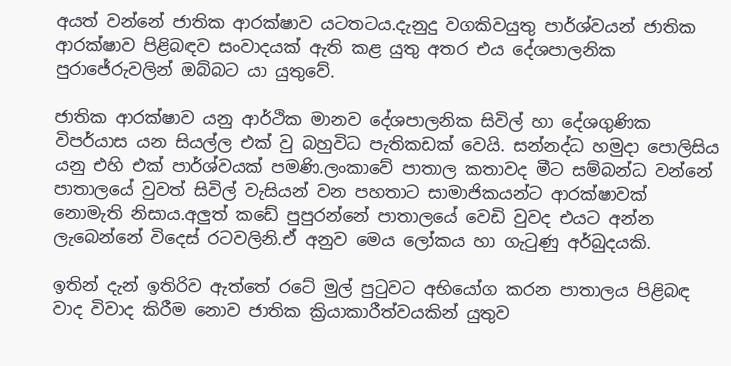අයත් වන්නේ ජාතික ආරක්ෂාව යටතටය.දැනුදු වගකිවයුතු පාර්ශ්වයන් ජාතික ආරක්ෂාව පිළිබඳව සංවාදයක් ඇති කළ යුතු අතර එය දේශපාලනික පුරාජේරුවලින් ඔබ්බට යා යුතුවේ.

ජාතික ආරක්ෂාව යනු ආර්ථික මානව දේශපාලනික සිවිල් හා දේශගුණික විපර්යාස යන සියල්ල එක් වු බහුවිධ පැතිකඩක් වෙයි. සන්නද්ධ හමුදා පොලිසිය යනු එහි එක් පාර්ශ්වයක් පමණි.ලංකාවේ පාතාල කතාවද මීට සම්බන්ධ වන්නේ පාතාලයේ වුවත් සිවිල් වැසියන් වන පහතාට සාමාජිකයන්ට ආරක්ෂාවක් නොමැති නිසාය.අලුත් කඩේ පුපුරන්නේ පාතාලයේ වෙඩි වුවද එයට අන්න ලැබෙන්නේ විදෙස් රටවලිනි.ඒ අනුව මෙය ලෝකය හා ගැටුණු අර්බුදයකි.

ඉතින් දැන් ඉතිරිව ඇත්තේ රටේ මුල් පුටුවට අභියෝග කරන පාතාලය පිළිබඳ වාද විවාද කිරීම නොව ජාතික ක්‍රියාකාරීත්වයකින් යුතුව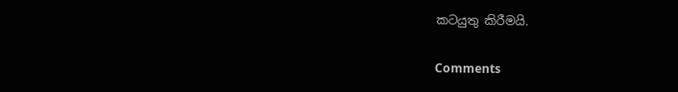කටයුතු කිරීමයි.

Comments